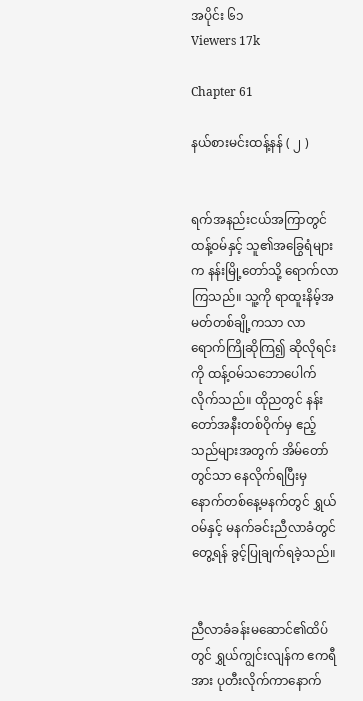အပိုင်း ၆၁
Viewers 17k

Chapter 61

နယ်စားမင်းထန့်နန် ( ၂ )


ရက်အနည်းငယ်အကြာတွင် ထန့်ဝမ်နှင့် သူ၏‌အခြွေရံများက နန်းမြို့တော်သို့ ရောက်လာကြသည်။ သူ့ကို ရာထူးနိမ့်အမတ်တစ်ချို့ကသာ လာရောက်ကြိုဆိုကြ၍ ဆိုလိုရင်းကို ထန့်ဝမ်သဘောပေါက်လိုက်သည်။ ထိုညတွင် နန်းတော်အနီးတစ်ဝိုက်မှ ဧည့်သည်များအတွက် အိမ်တော်တွင်သာ နေလိုက်ရပြီးမှ နောက်တစ်နေ့မနက်တွင် ရွှယ်ဝမ်နှင့် မနက်ခင်းညီလာခံတွင်တွေ့ရန် ခွင့်ပြုချက်ရခဲ့သည်။


ညီလာခံခန်းမဆောင်၏ထိပ်တွင် ရွှယ်ကျွင်းလျန်က ဧကရီအား ပုတီးလိုက်ကာနောက်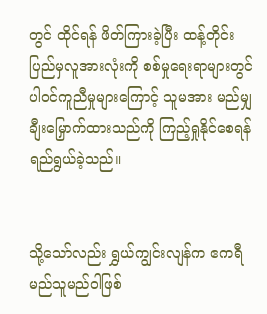တွင် ထိုင်ရန် ဖိတ်ကြားခဲ့ပြီး ထန့်တိုင်းပြည်မှလူအားလုံးကို စစ်မှုရေးရာများတွင် ပါဝင်ကူညီမှုများကြောင့် သူမအား မည်မျှချီးမြှောက်ထားသည်ကို ကြည့်ရှုနိုင်‌စေရန် ရည်ရွယ်ခဲ့သည်။


သို့သော်လည်း ရွှယ်ကျွင်းလျန်က ဧကရီ မည်သူမည်ဝါဖြစ်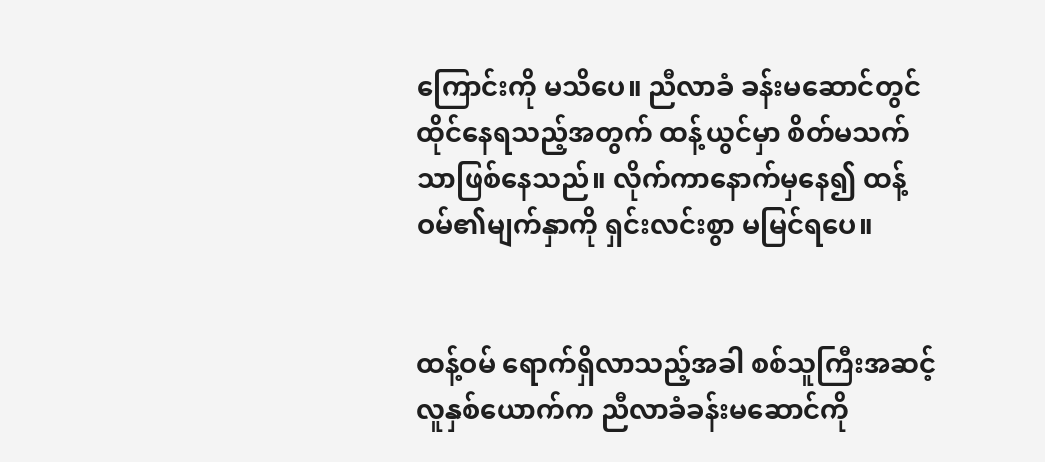ကြောင်းကို မသိပေ။ ညီလာခံ ခန်းမဆောင်တွင် ထိုင်နေရသည့်အတွက် ထန့်ယွင်မှာ စိတ်မသက်သာဖြစ်နေသည်။ လိုက်ကာနောက်မှနေ၍ ထန့်ဝမ်၏မျက်နှာကို ရှင်းလင်းစွာ မမြင်ရပေ။


ထန့်ဝမ် ရောက်ရှိလာသည့်အခါ စစ်သူကြီးအဆင့်လူနှစ်ယောက်က ညီလာခံခန်းမဆောင်ကို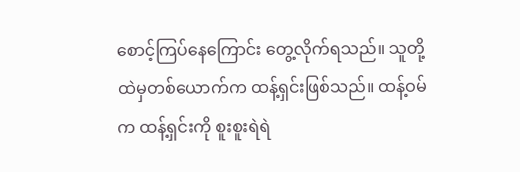စောင့်ကြပ်နေကြောင်း တွေ့လိုက်ရသည်။ သူတို့ထဲမှတစ်ယောက်က ထန့်ရှင်းဖြစ်သည်။ ထန့်ဝမ်က ထန့်ရှင်းကို စူးစူးရဲရဲ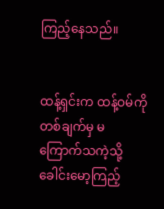ကြည့်နေသည်။


ထန့်ရှင်းက ထန့်ဝမ်ကို တစ်ချက်မှ မကြောက်သကဲ့သို့ ခေါင်းမော့ကြည့်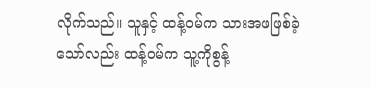လိုက်သည်။ သူနှင့် ထန့်ဝမ်က သားအဖဖြစ်ခဲ့သော်လည်း ထန့်ဝမ်က သူ့ကိုစွန့်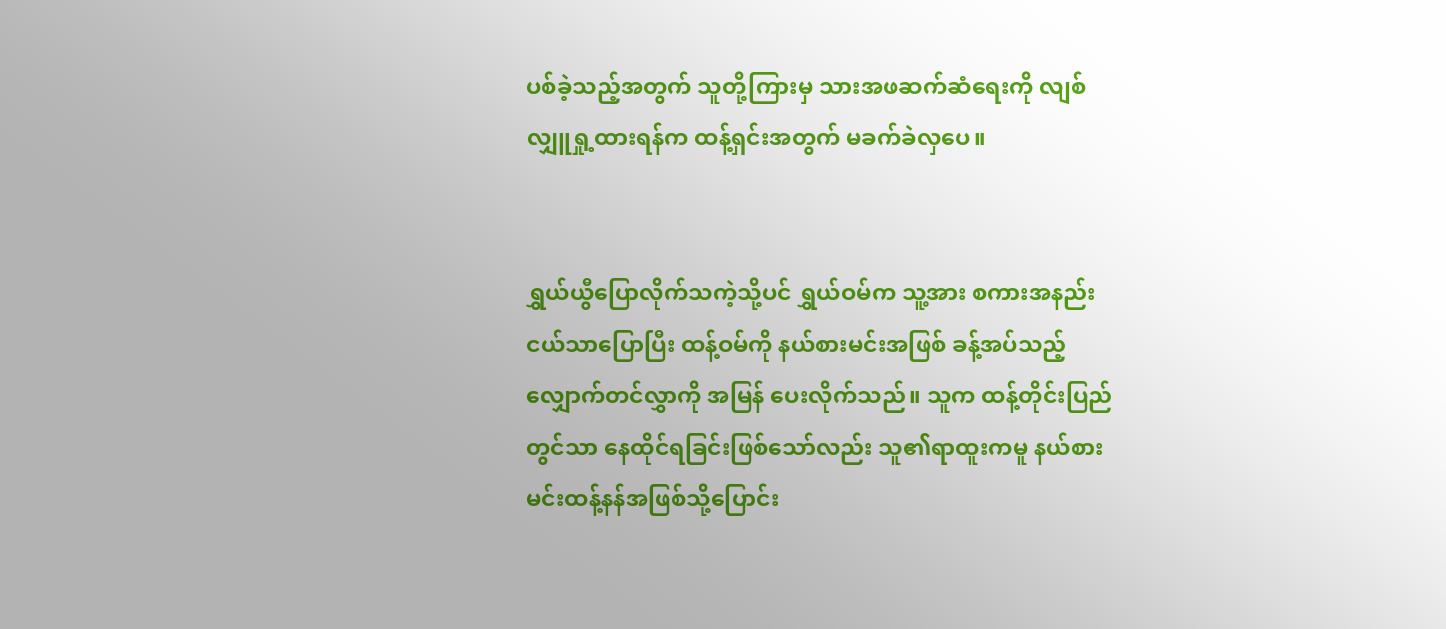ပစ်ခဲ့သည့်အတွက် သူတို့ကြားမှ သားအဖဆက်ဆံရေးကို လျစ်လျှူရှု့ထားရန်က ထန့်ရှင်းအတွက် မခက်ခဲလှပေ။


ရွှယ်ယွီပြောလိုက်သကဲ့သို့ပင် ရွှယ်ဝမ်က သူ့အား စကားအနည်းငယ်သာပြောပြီး ထန့်ဝမ်ကို နယ်စားမင်းအဖြစ် ခန့်အပ်သည့် လျှောက်တင်လွှာကို အမြန် ပေးလိုက်သည်။ သူက ထန့်တိုင်းပြည်တွင်သာ နေထိုင်ရခြင်းဖြစ်သော်လည်း သူ၏ရာထူးကမူ နယ်စားမင်းထန့်နန်အဖြစ်သို့ပြောင်း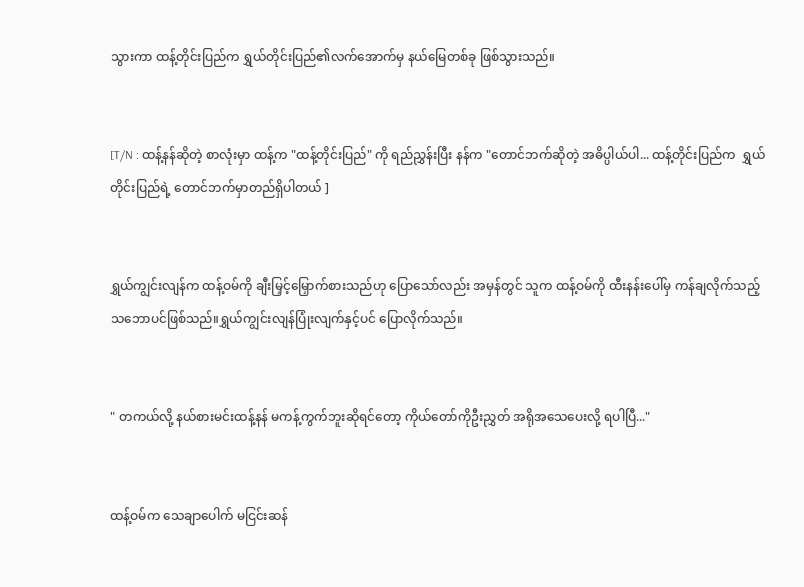သွားကာ ထန့်တိုင်းပြည်က ရွှယ်တိုင်းပြည်၏လက်အောက်မှ နယ်မြေတစ်ခု ဖြစ်သွားသည်။


[T/N : ထန့်နန်ဆိုတဲ့ စာလုံးမှာ ထန့်က "ထန့်တိုင်းပြည်" ကို ရည်ညွှန်းပြီး နန်က "တောင်ဘက်ဆိုတဲ့ အဓိပ္ပါယ်ပါ... ထန့်တိုင်းပြည်က  ရွှယ်တိုင်းပြည်ရဲ့ တောင်ဘက်မှာတည်ရှိပါတယ် ]


ရွှယ်ကျွင်းလျန်က ထန့်ဝမ်ကို ချီးမြှင့်မြှောက်စားသည်ဟု ပြောသော်လည်း အမှန်တွင် သူက ထန့်ဝမ်ကို ထီးနန်းပေါ်မှ ကန်ချလိုက်သည့် သဘောပင်ဖြစ်သည်။ရွှယ်ကျွင်းလျန်ပြုံးလျက်နှင့်ပင် ပြောလိုက်သည်။


" တကယ်လို့ နယ်စားမင်းထန့်နန် မကန့်ကွက်ဘူးဆိုရင်တော့ ကိုယ်တော်ကိုဦးညွှတ် အရိုအသေပေးလို့ ရပါပြီ..."


ထန့်ဝမ်က သေချာပေါက် မငြင်းဆန်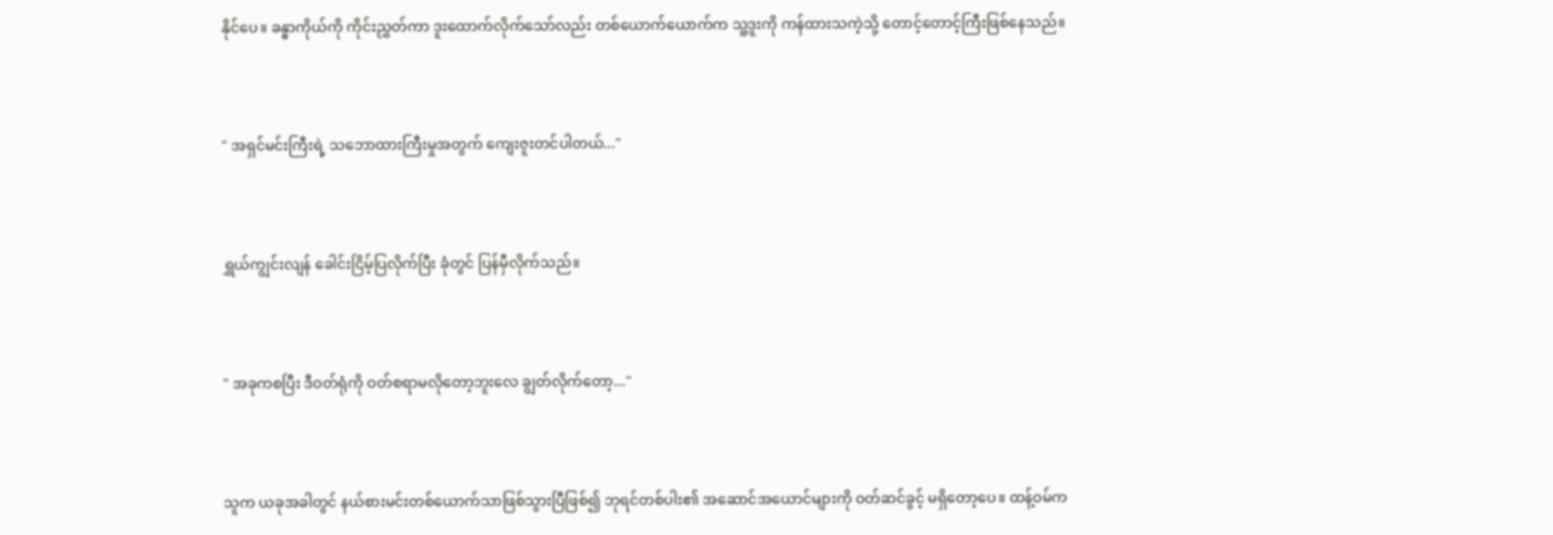နိုင်ပေ။ ခန္ဓာကိုယ်ကို ကိုင်းညွှတ်ကာ ဒူးထောက်လိုက်သော်လည်း တစ်ယောက်ယောက်က သူ့ဒူးကို ကန်ထားသကဲ့သို့ တောင့်တောင့်ကြီးဖြစ်နေသည်။


" အရှင်မင်းကြီးရဲ့ သဘောထားကြီးမှုအတွက် ကျေးဇူးတင်ပါတယ်..."


ရွှယ်ကျွင်းလျန် ခေါင်းငြိမ့်ပြလိုက်ပြီး ခုံတွင် ပြန်မှီလိုက်သည်။


" အခုကစပြီး ဒီဝတ်ရုံကို ဝတ်စရာမလိုတော့ဘူးလေ ချွတ်လိုက်တော့..."


သူက ယခုအခါတွင် နယ်စားမင်းတစ်ယောက်သာဖြစ်သွားပြီဖြစ်၍ ဘုရင်တစ်ပါး၏ အဆောင်အယောင်များကို ဝတ်ဆင်ခွင့် မရှိတော့ပေ။ ထန့်ဝမ်က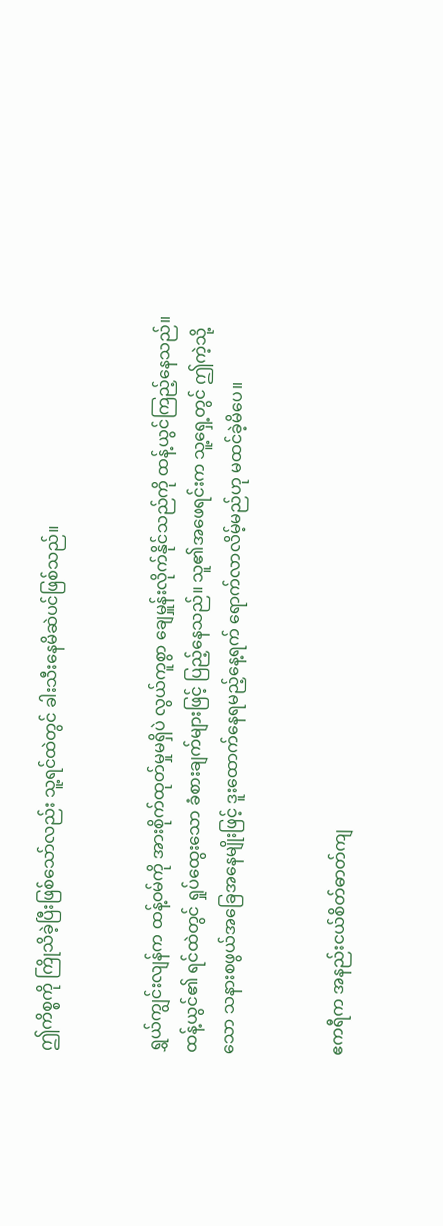ဤကိစ္စကို ကြိုသိခဲ့ပြီးဖြစ်သော်လည်း သူ့ရင်ထဲတွင် ခါးသီးနေမိဆဲပင်ဖြစ်သည်။


ရွှယ်ကျွင်းလျန်က ထန့်ဝမ်ကို အားစိုက်ထုတ်မှုမရှိပဲ လွယ်ကူစွာ ချေမှူန်းလိုက်နိုင်သည်ကို ထန့်ယွင်ကြည့်နေသည်။ ထန့်ယွင်၏ ရင်ထဲတွင် ရှုပ်ထွေးသော ခံစားချက်များဖြင့် ပြည့်နေသည်။ သူ၏အဖေရင်းက သူ့ရှေ့တွင် ဤကဲ့သို့သော သနားစဖွယ်အခြေအနေမျိုးဖြင့် ဒူးထောက်နေရမည့်နေ့ရက် ရောက်လာလိမ့်မည်ဟု မထင်ခဲ့မိပေ။


ဧကရီက အနည်းငယ်စိတ်ဓာတ်ကျ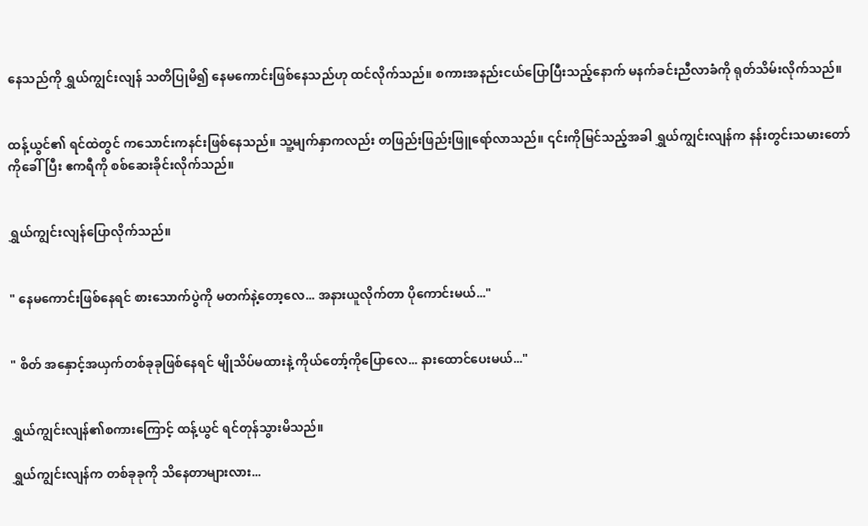နေသည်ကို ရွှယ်ကျွင်းလျန် သတိပြုမိ၍ နေမကောင်းဖြစ်နေသည်ဟု ထင်လိုက်သည်။ စကားအနည်းငယ်ပြောပြီးသည့်နောက် မနက်ခင်းညီလာခံကို ရုတ်သိမ်းလိုက်သည်။


ထန့်ယွင်၏ ရင်ထဲတွင် ကသောင်းကနင်းဖြစ်နေသည်။ သူ့မျက်နှာကလည်း တဖြည်းဖြည်းဖြူရော်လာသည်။ ၎င်းကိုမြင်သည့်အခါ ရွှယ်ကျွင်းလျန်က နန်းတွင်းသမားတော်ကိုခေါ်ပြီး ဧကရီကို စစ်ဆေးခိုင်းလိုက်သည်။


ရွှယ်ကျွင်းလျန်ပြောလိုက်သည်။


" နေမကောင်းဖြစ်နေရင် စားသောက်ပွဲကို မတက်နဲ့တော့လေ... အနားယူလိုက်တာ ပိုကောင်းမယ်..."


" စိတ် အနှောင့်အယှက်တစ်ခုခုဖြစ်နေရင် မျိုသိပ်မထားနဲ့ ကိုယ်တော့်ကိုပြောလေ... နားထောင်ပေးမယ်..."


ရွှယ်ကျွင်းလျန်၏စကားကြောင့် ထန့်ယွင် ရင်တုန်သွားမိသည်။

ရွှယ်ကျွင်းလျန်က တစ်ခုခုကို သိနေတာများလား...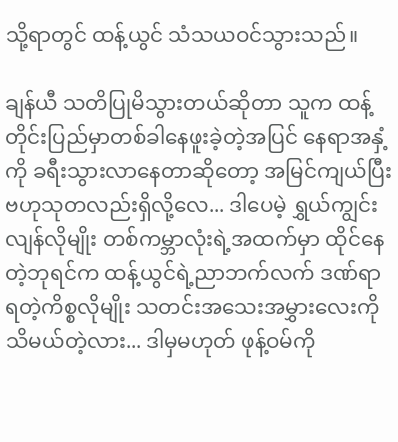သို့ရာတွင် ထန့်ယွင် သံသယဝင်သွားသည်။

ချန်ယီ သတိပြုမိသွားတယ်ဆိုတာ သူက ထန့်တိုင်းပြည်မှာတစ်ခါနေဖူးခဲ့တဲ့အပြင် နေရာအနှံ့ကို ခရီးသွားလာနေတာဆိုတော့ အမြင်ကျယ်ပြီး ဗဟုသုတလည်းရှိလို့လေ... ဒါပေမဲ့ ရွှယ်ကျွင်းလျန်လိုမျိုး တစ်ကမ္ဘာလုံးရဲ့အထက်မှာ ထိုင်နေတဲ့ဘုရင်က ထန့်ယွင်ရဲ့ညာဘက်လက် ဒဏ်ရာရတဲ့ကိစ္စလိုမျိုး သတင်းအသေးအမွှားလေးကို သိမယ်တဲ့လား... ဒါမှမဟုတ် ဖုန့်ဝမ်ကို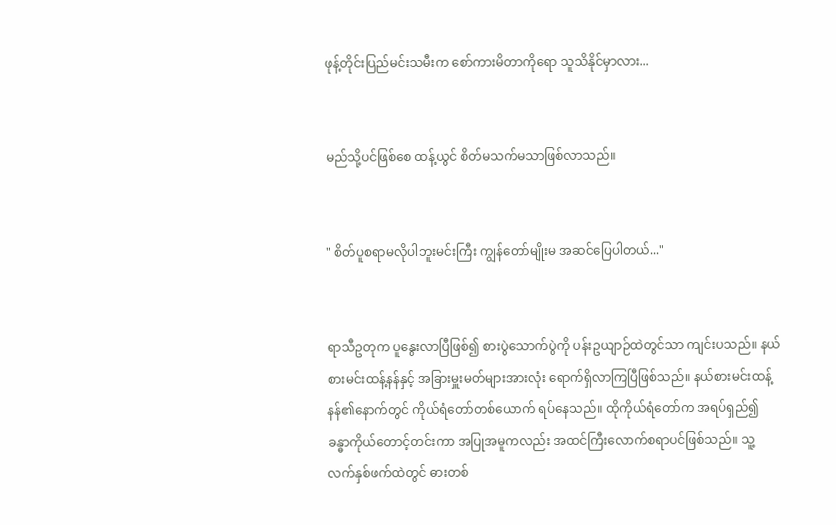ဖုန့်တိုင်းပြည်မင်းသမီးက စော်ကားမိတာကိုရော သူသိနိုင်မှာလား...


မည်သို့ပင်ဖြစ်စေ ထန့်ယွင် စိတ်မသက်မသာဖြစ်လာသည်။


" စိတ်ပူစရာမလိုပါဘူးမင်းကြီး ကျွန်တော်မျိုးမ အဆင်ပြေပါတယ်..."


ရာသီဥတုက ပူနွေးလာပြီဖြစ်၍ စားပွဲသောက်ပွဲကို ပန်းဥယျာဉ်ထဲတွင်သာ ကျင်းပသည်။ နယ်စားမင်းထန့်နန်နှင့် အခြားမှူးမတ်များအားလုံး ရောက်ရှိလာကြပြီဖြစ်သည်။ နယ်စားမင်းထန့်နန်၏နောက်တွင် ကိုယ်ရံတော်တစ်ယောက် ရပ်နေသည်။ ထိုကိုယ်ရံတော်က အရပ်ရှည်၍ ခန္ဓာကိုယ်တောင့်တင်းကာ အပြုအမူကလည်း အထင်ကြီးလောက်စရာပင်ဖြစ်သည်။ သူ့လက်နှစ်ဖက်ထဲတွင် ဓားတစ်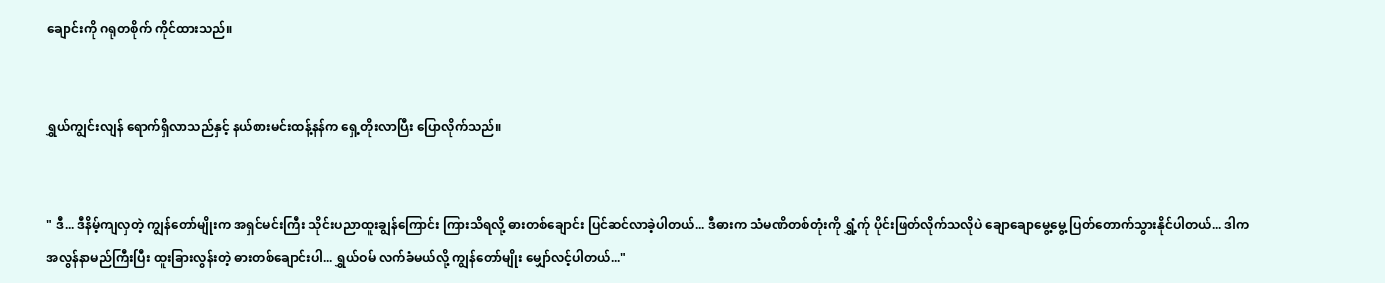ချောင်းကို ဂရုတစိုက် ကိုင်ထားသည်။


ရွှယ်ကျွင်းလျန် ရောက်ရှိလာသည်နှင့် နယ်စားမင်းထန့်နန်က ရှေ့တိုးလာပြီး ပြောလိုက်သည်။


" ဒီ... ဒီနိမ့်ကျလှတဲ့ ကျွန်တော်မျိုးက အရှင်မင်းကြီး သိုင်းပညာထူးချွန်ကြောင်း ကြားသိရလို့ ဓားတစ်ချောင်း ပြင်ဆင်လာခဲ့ပါတယ်... ဒီဓားက သံမဏိတစ်တုံးကို ရွှံ့က်ု ပိုင်းဖြတ်လိုက်သလိုပဲ ချောချောမွေ့မွေ့ ပြတ်တောက်သွားနိုင်ပါတယ်... ဒါက အလွန်နာမည်ကြီးပြီး ထူးခြားလွန်းတဲ့ ဓားတစ်ချောင်းပါ... ရွှယ်ဝမ် လက်ခံမယ်လို့ ကျွန်တော်မျိုး မျှော်လင့်ပါတယ်..."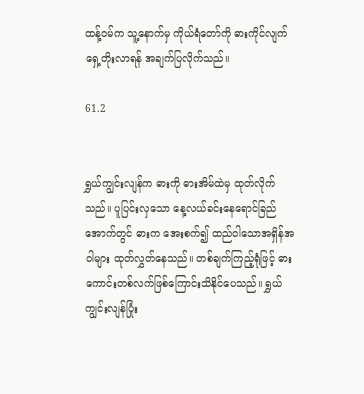ထန့်ဝမ်က သူ့နောက်မှ ကိုယ်ရံတော်ကို ဓားကိုင်လျက် ရှေ့တိုးလာရန် အချက်ပြလိုက်သည်။

61.2


ရွှယ်ကျွင်းလျန်က ဓားကို ဓားအိမ်ထဲမှ ထုတ်လိုက်သည်။ ပူပြင်းလှသော နေ့လယ်ခင်းနေရောင်ခြည်အောက်တွင် ဓားက အေးစက်၍ ထည်ဝါသောအရှိန်အဝါများ ထုတ်လွှတ်နေသည်။ တစ်ချက်ကြည့်ရုံဖြင့် ဓားကောင်းတစ်လက်ဖြစ်ကြောင်းသိနိုင်ပေသည်။ ရွှယ်ကျွင်းလျန်ပြုံး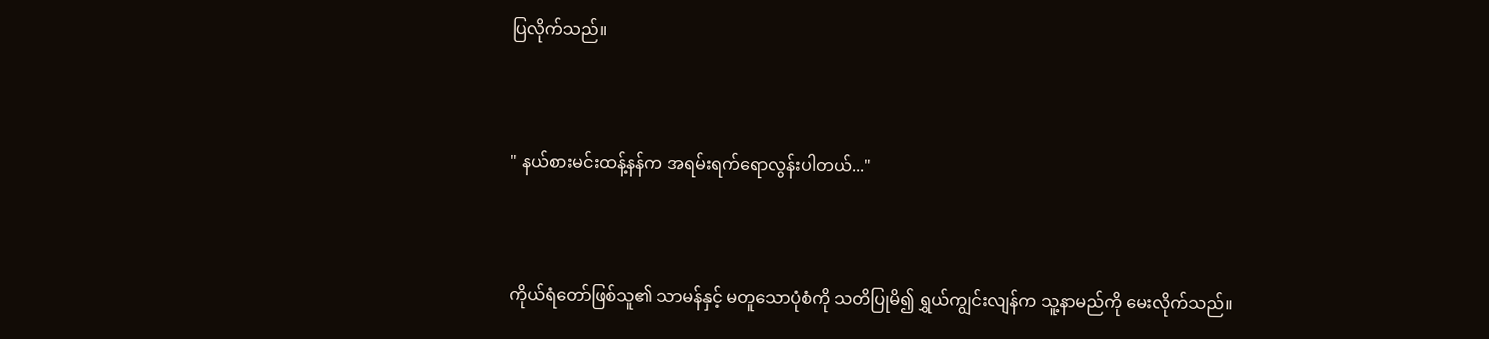ပြလိုက်သည်။


" နယ်စားမင်းထန့်နန်က အရမ်းရက်ရောလွန်းပါတယ်..."


ကိုယ်ရံတော်ဖြစ်သူ၏ သာမန်နှင့် မတူသောပုံစံကို သတိပြုမိ၍ ရွှယ်ကျွင်းလျန်က သူ့နာမည်ကို မေးလိုက်သည်။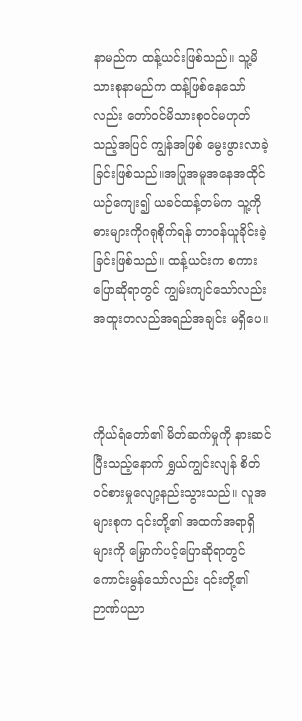နာမည်က ထန့်ယင်းဖြစ်သည်။ သူ့မိသားစုနာမည်က ထန့်ဖြစ်နေသော်လည်း တော်ဝင်မိသားစုဝင်မဟုတ်သည့်အပြင် ကျွန်အဖြစ် မွေးဖွားလာခဲ့ခြင်းဖြစ်သည်။အပြုအမူအနေအထိုင် ယဉ်ကျေး၍ ယခင်ထန့်တမ်က သူ့ကို ဓားများကိုဂရုစိုက်ရန် တာဝန်ယူခိုင်းခဲ့ခြင်းဖြစ်သည်။ ထန့်ယင်းက စကားပြောဆိုရာတွင် ကျွမ်းကျင်သော်လည်း အထူးတလည်အရည်အချင်း မရှိပေ။



ကိုယ်ရံတော်၏ မိတ်ဆက်မှုကို နားဆင်ပြီးသည့်နောက် ရွှယ်ကျွင်းလျန် စိတ်ဝင်စားမှုလျော့နည်းသွားသည်။ လူအများစုက ၎င်းတို့၏ အထက်အရာရှိများကို မြှောက်ပင့်ပြောဆိုရာတွင် ကောင်းမွန်သော်လည်း ၎င်းတို့၏ ဉာဏ်ပညာ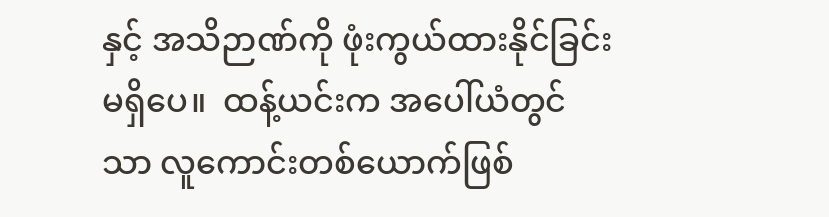နှင့် အသိဉာဏ်ကို ဖုံးကွယ်ထားနိုင်ခြင်း မရှိပေ။  ထန့်ယင်းက အပေါ်ယံတွင်သာ လူကောင်းတစ်ယောက်ဖြစ်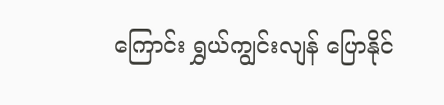ကြောင်း ရွှယ်ကျွင်းလျန် ပြောနိုင်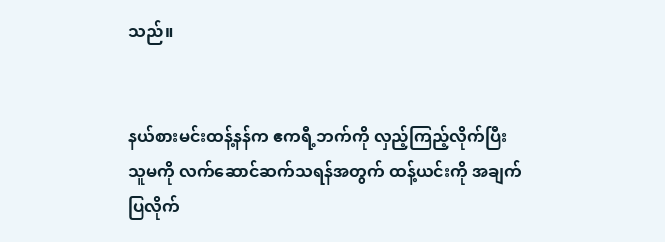သည်။


နယ်စားမင်းထန့်နန်က ဧကရီ့ဘက်ကို လှည့်ကြည့်လိုက်ပြီး သူမကို လက်ဆောင်ဆက်သရန်အတွက် ထန့်ယင်းကို အချက်ပြလိုက်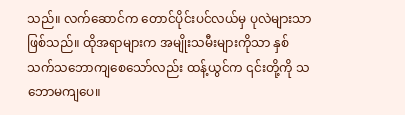သည်။ လက်ဆောင်က တောင်ပိုင်းပင်လယ်မှ ပုလဲများသာဖြစ်သည်။ ထိုအရာများက အမျိုးသမီးများကိုသာ နှစ်သက်သဘောကျစေသော်လည်း ထန့်ယွင်က ၎င်းတို့ကို သဘောမကျပေ။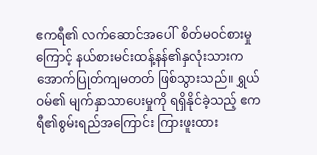ဧကရီ၏ လက်ဆောင်အပေါ်  စိတ်မဝင်စားမှုကြောင့် နယ်စားမင်းထန့်နန်၏နှလုံးသားက အောက်ပြုတ်ကျမတတ် ဖြစ်သွားသည်။ ရွှယ်ဝမ်၏ မျက်နှာသာပေးမှုကို ရရှိနိုင်ခဲ့သည့် ဧကရီ၏စွမ်းရည်အကြောင်း ကြားဖူးထား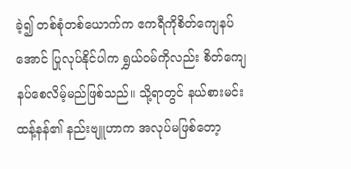ခဲ့၍ တစ်စုံတစ်ယောက်က ဧကရီကိုစိတ်ကျေနပ်အောင် ပြုလုပ်နိုင်ပါက ရွှယ်ဝမ်ကိုလည်း စိတ်ကျေနပ်စေလိမ့်မည်ဖြစ်သည်။ သို့ရာတွင် နယ်စားမင်းထန့်နန်၏ နည်းဗျူဟာက အလုပ်မဖြစ်တော့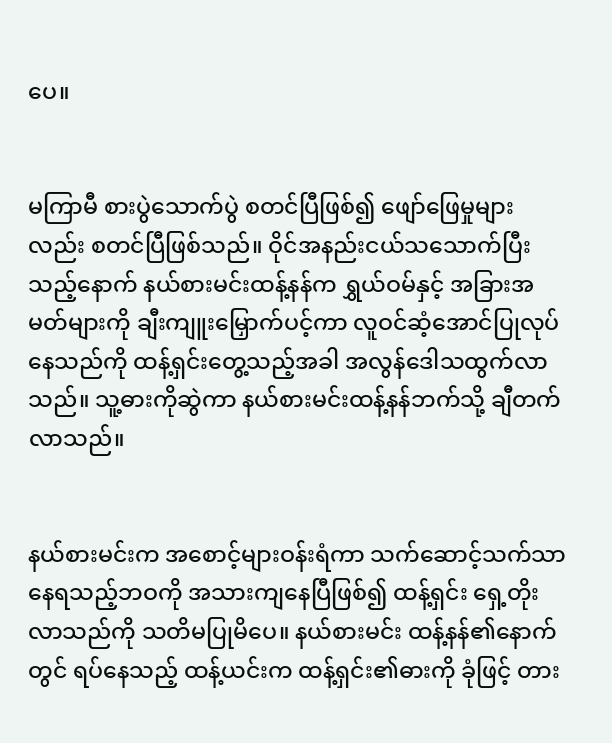ပေ။


မကြာမီ စားပွဲသောက်ပွဲ စတင်ပြီဖြစ်၍ ဖျော်ဖြေမှုများလည်း စတင်ပြီဖြစ်သည်။ ဝိုင်အနည်းငယ်သသောက်ပြီးသည့်နောက် နယ်စားမင်းထန့်နန်က ရွှယ်ဝမ်နှင့် အခြားအမတ်များကို ချီးကျူးမြှောက်ပင့်ကာ လူဝင်ဆံ့အောင်ပြုလုပ်နေသည်ကို ထန့်ရှင်းတွေ့သည့်အခါ အလွန်ဒေါသထွက်လာသည်။ သူ့ဓားကိုဆွဲကာ နယ်စားမင်းထန့်နန်ဘက်သို့ ချီတက်လာသည်။


နယ်စားမင်းက အစောင့်များဝန်းရံကာ သက်ဆောင့်သက်သာနေရသည့်ဘဝကို အသားကျနေပြီဖြစ်၍ ထန့်ရှင်း ရှေ့တိုးလာသည်ကို သတိမပြုမိပေ။ နယ်စားမင်း ထန့်နန်၏နောက်တွင် ရပ်နေသည့် ထန့်ယင်းက ထန့်ရှင်း၏ဓားကို ခုံဖြင့် တား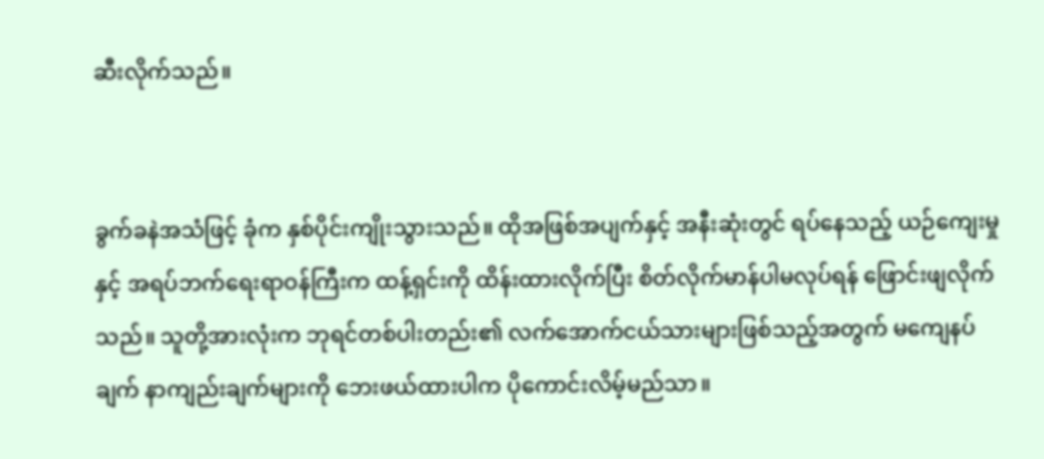ဆီးလိုက်သည်။


ခွက်ခနဲအသံဖြင့် ခုံက နှစ်ပိုင်းကျိုးသွားသည်။ ထိုအဖြစ်အပျက်နှင့် အနီးဆုံးတွင် ရပ်နေသည့် ယဉ်ကျေးမှုနှင့် အရပ်ဘက်ရေးရာဝန်ကြီးက ထန့်ရှင်းကို ထိန်းထားလိုက်ပြီး စိတ်လိုက်မာန်ပါမလုပ်ရန် ဖြောင်းဖျလိုက်သည်။ သူတို့အားလုံးက ဘုရင်တစ်ပါးတည်း၏ လက်အောက်ငယ်သားများဖြစ်သည့်အတွက် မကျေနပ်ချက် နာကျည်းချက်များကို ဘေးဖယ်ထားပါက ပိုကောင်းလိမ့်မည်သာ။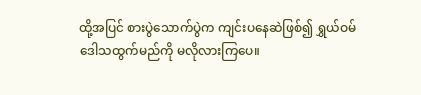ထို့အပြင် စားပွဲသောက်ပွဲက ကျင်းပနေဆဲဖြစ်၍ ရွှယ်ဝမ် ဒေါသထွက်မည်ကို မလိုလားကြပေ။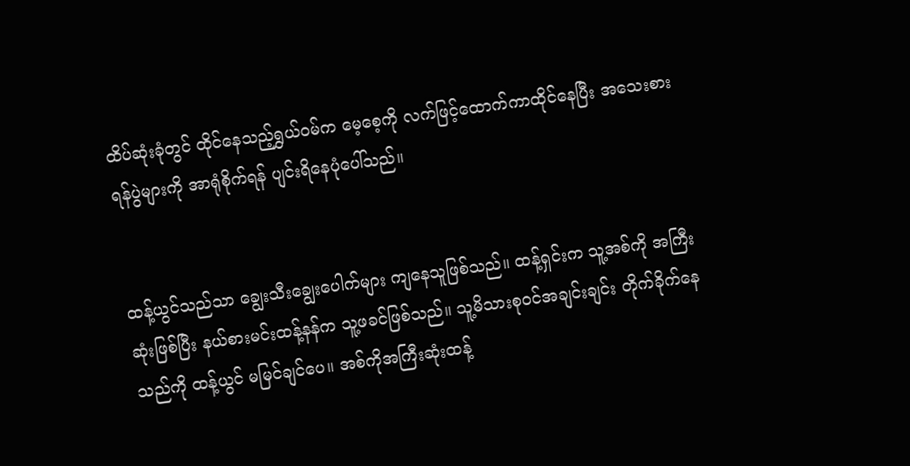ထိပ်ဆုံးခုံတွင် ထိုင်နေသည့်ရွှယ်ဝမ်က မေ့စေ့ကို လက်ဖြင့်ထောက်ကာထိုင်နေပြီး အသေးစားရန်ပွဲများကို အာရုံစိုက်ရန် ပျင်းရိနေပုံပေါ်သည်။


ထန့်ယွင်သည်သာ ချွေးသီးချွေးပေါက်များ ကျနေသူဖြစ်သည်။ ထန့်ရှင်းက သူ့အစ်ကို အကြီးဆုံးဖြစ်ပြီး နယ်စားမင်းထန့်နန်က သူ့ဖခင်ဖြစ်သည်။ သူ့မိသားစုဝင်အချင်းချင်း တိုက်ခိုက်နေသည်ကို ထန့်ယွင် မမြင်ချင်ပေ။ အစ်ကိုအကြီးဆုံးထန့်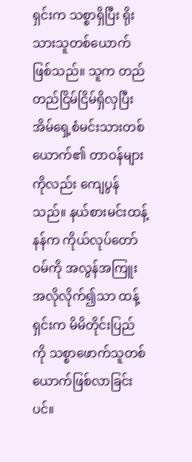ရှင်းက သစ္စာရှိပြီး ရိုးသားသူတစ်ယောက်ဖြစ်သည်။ သူက တည်တည်ငြိမ်ငြိမ်ရှိလှပြီး အိမ်ရှေ့စံမင်းသားတစ်ယောက်၏ တာဝန်များကိုလည်း ကျေပွန်သည်။ နယ်စားမင်းထန့်နန်က ကိုယ်လုပ်တော်ဝမ်ကို အလွန်အကြူးအလိုလိုက်၍သာ ထန့်ရှင်းက မိမိတိုင်းပြည်ကို သစ္စာဖောက်သူတစ်ယောက်ဖြစ်လာခြင်းပင်။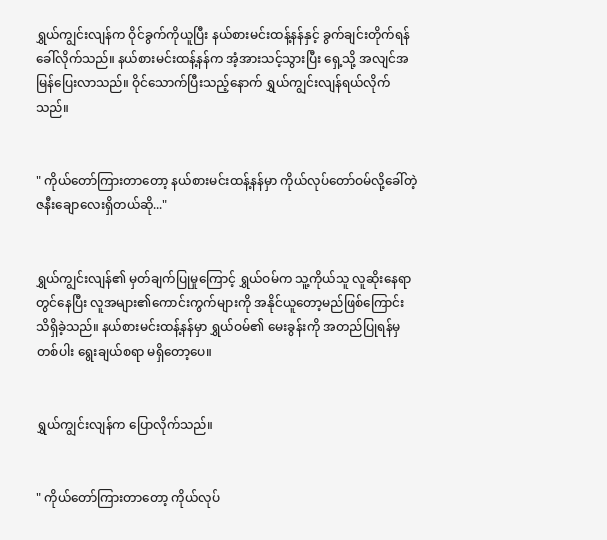ရွှယ်ကျွင်းလျန်က ဝိုင်ခွက်ကိုယူပြီး နယ်စားမင်းထန့်နန်နှင့် ခွက်ချင်းတိုက်ရန် ခေါ်လိုက်သည်။ နယ်စားမင်းထန့်နန်က အံ့အားသင့်သွားပြီး ရှေ့သို့ အလျင်အမြန်ပြေးလာသည်။ ဝိုင်သောက်ပြီးသည့်နောက် ရွှယ်ကျွင်းလျန်ရယ်လိုက်သည်။


" ကိုယ်တော်ကြားတာတော့ နယ်စားမင်းထန့်နန်မှာ ကိုယ်လုပ်တော်ဝမ်လို့ခေါ်တဲ့ ဇနီးချောလေးရှိတယ်ဆို..."


ရွှယ်ကျွင်းလျန်၏ မှတ်ချက်ပြုမှုကြောင့် ရွှယ်ဝမ်က သူ့ကိုယ်သူ လူဆိုးနေရာတွင်နေပြီး လူအများ၏ကောင်းကွက်များကို အနိုင်ယူတော့မည်ဖြစ်ကြောင်း သိရှိခဲ့သည်။ နယ်စားမင်းထန့်နန်မှာ ရွှယ်ဝမ်၏ မေးခွန်းကို အတည်ပြုရန်မှတစ်ပါး ရွေးချယ်စရာ မရှိတော့ပေ။


ရွှယ်ကျွင်းလျန်က ပြောလိုက်သည်။


" ကိုယ်တော်ကြားတာတော့ ကိုယ်လုပ်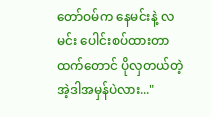တော်ဝမ်က နေမင်းနဲ့ လမင်း ပေါင်းစပ်ထားတာထက်တောင် ပိုလှတယ်တဲ့ အဲ့ဒါအမှန်ပဲလား..."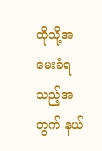ထိုသို့အမေးခံရသည့်အတွက် နယ်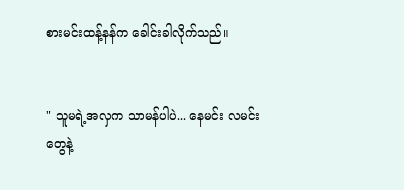စားမင်းထန့်နန်က ခေါင်းခါလိုက်သည်။


" သူမရဲ့အလှက သာမန်ပါပဲ... နေမင်း လမင်းတွေနဲ့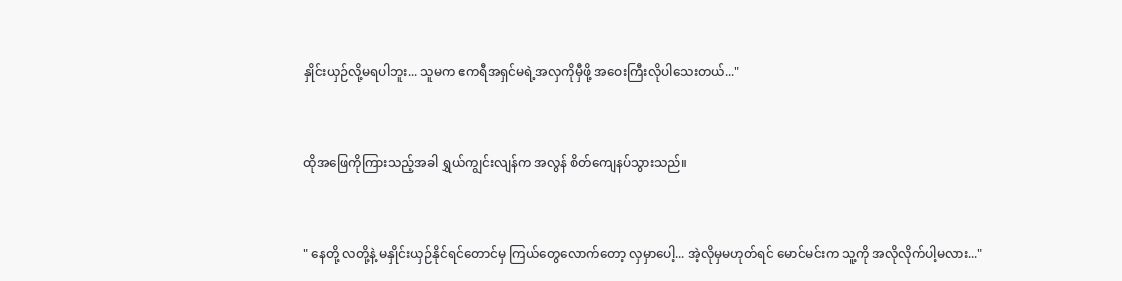နှိုင်းယှဉ်လို့မရပါဘူး... သူမက ဧကရီအရှင်မရဲ့အလှကိုမှီဖို့ အဝေးကြီးလိုပါသေးတယ်..."


ထိုအဖြေကိုကြားသည့်အခါ ရွှယ်ကျွင်းလျန်က အလွန် စိတ်ကျေနပ်သွားသည်။


" နေတို့ လတို့နဲ့ မနှိုင်းယှဉ်နိုင်ရင်တောင်မှ ကြယ်တွေလောက်တော့ လှမှာပေါ့... အဲ့လိုမှမဟုတ်ရင် မောင်မင်းက သူ့ကို အလိုလိုက်ပါ့မလား..."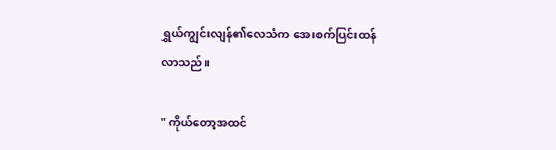ရွှယ်ကျွင်းလျန်၏လေသံက အေးစက်ပြင်းထန်လာသည်။

" ကိုယ်တော့အထင်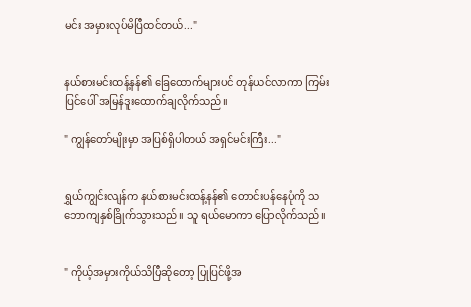မင်း အမှားလုပ်မိပြီထင်တယ်..."


နယ်စားမင်းထန့်နန်၏ ခြေထောက်များပင် တုန်ယင်လာကာ ကြမ်းပြင်ပေါ် အမြန်ဒူးထောက်ချလိုက်သည်။

" ကျွန်တော်မျိုးမှာ အပြစ်ရှိပါတယ် အရှင်မင်းကြီး..."


ရွှယ်ကျွင်းလျန်က နယ်စားမင်းထန့်နန်၏ တောင်းပန်နေပုံကို သဘောကျနှစ်ခြိုက်သွားသည်။ သူ ရယ်မောကာ ပြောလိုက်သည်။


" ကိုယ့်အမှားကိုယ်သိပြီဆိုတော့ ပြုပြင်ဖို့အ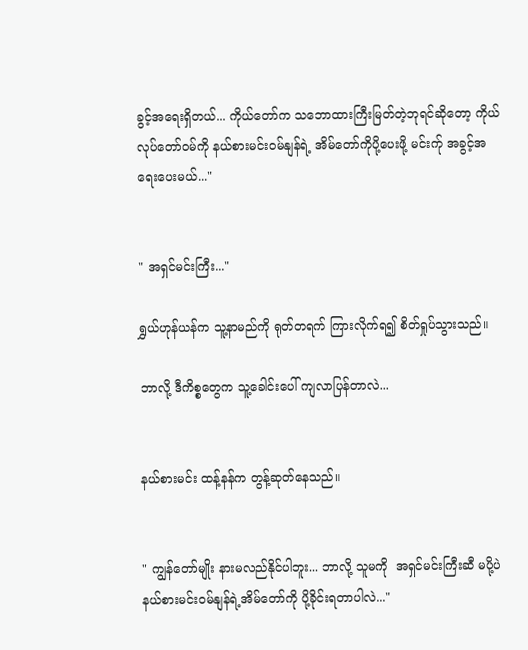ခွင့်အရေးရှိတယ်... ကိုယ်တော်က သဘောထားကြီးမြတ်တဲ့ဘုရင်ဆိုတော့ ကိုယ်လုပ်တော်ဝမ်ကို နယ်စားမင်းဝမ်နျန်ရဲ့ အိမ်တော်ကိုပို့ပေးဖို့ မင်းက်ု အခွင့်အရေးပေးမယ်..."


" အရှင်မင်းကြီး..."

ရွှယ်ဟုန်ယန်က သူ့နာမည်ကို ရုတ်တရက် ကြားလိုက်ရ၍ စိတ်ရှုပ်သွားသည်။

ဘာလို့ ဒီကိစ္စတွေက သူ့ခေါင်းပေါ် ကျလာပြန်တာလဲ...


နယ်စားမင်း ထန့်နန်က တွန့်ဆုတ်နေသည်။


" ကျွန်တော်မျိုး နားမလည်နိုင်ပါဘူး... ဘာလို့ သူမကို  အရှင်မင်းကြီးဆီ မပို့ပဲ နယ်စားမင်းဝမ်နျန်ရဲ့အိမ်တော်ကို ပို့ခိုင်းရတာပါလဲ..."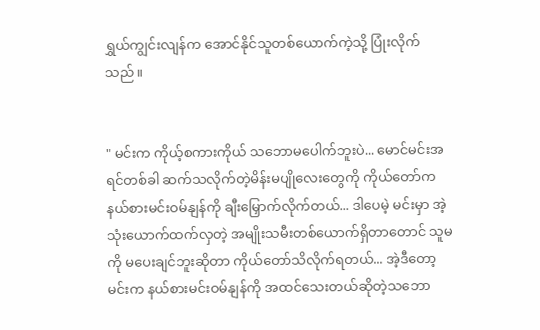ရွှယ်ကျွင်းလျန်က အောင်နိုင်သူတစ်ယောက်ကဲ့သို့ ပြုံးလိုက်သည်။


" မင်းက ကိုယ့်စကားကိုယ် သဘောမပေါက်ဘူးပဲ... မောင်မင်းအရင်တစ်ခါ ဆက်သလိုက်တဲ့မိန်းမပျိုလေးတွေကို ကိုယ်တော်က နယ်စားမင်းဝမ်နျန်ကို ချီးမြှောက်လိုက်တယ်... ဒါပေမဲ့ မင်းမှာ အဲ့သုံးယောက်ထက်လှတဲ့ အမျိုးသမီးတစ်ယောက်ရှိတာတောင် သူမကို မပေးချင်ဘူးဆိုတာ ကိုယ်တော်သိလိုက်ရတယ်... အဲ့ဒီတော့ မင်းက နယ်စားမင်းဝမ်နျန်ကို အထင်သေးတယ်ဆိုတဲ့သဘော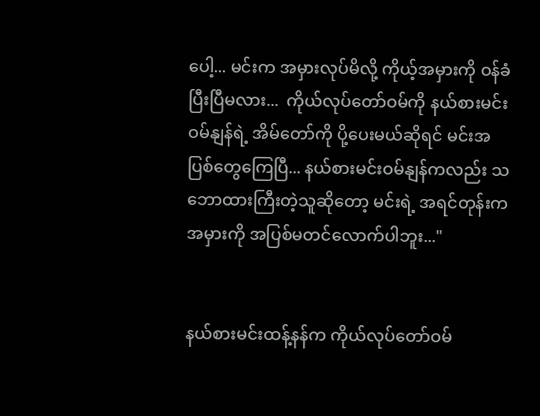ပေါ့... မင်းက အမှားလုပ်မိလို့ ကိုယ့်အမှားကို ဝန်ခံပြီးပြီမလား...  ကိုယ်လုပ်တော်ဝမ်ကို နယ်စားမင်း ဝမ်နျန်ရဲ့ အိမ်တော်ကို ပို့ပေးမယ်ဆိုရင် မင်းအပြစ်တွေကြေပြီ... နယ်စားမင်းဝမ်နျန်ကလည်း သဘောထားကြီးတဲ့သူဆိုတော့ မင်းရဲ့ အရင်တုန်းက အမှားကို အပြစ်မတင်လောက်ပါဘူး..."


နယ်စားမင်းထန့်နန်က ကိုယ်လုပ်တော်ဝမ်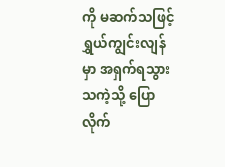ကို မဆက်သဖြင့် ရွှယ်ကျွင်းလျန်မှာ အရှက်ရသွားသကဲ့သို့ ပြောလိုက်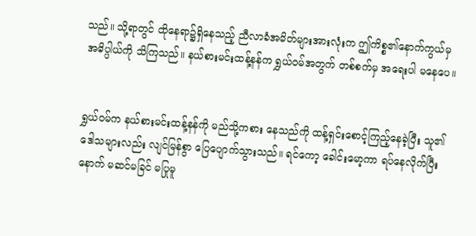သည်။ သို့ရာတွင် ထိုနေရာ၌ရှိနေသည့် ညီလာခံအမိတ်များအားလုံးက ဤကိစ္စ၏နောက်ကွယ်မှ အဓိပ္ပါယ်ကို သိကြသည်။ နယ်စားမင်းထန့်နန်က ရွှယ်ဝမ်အတွက် တစ်စက်မှ အရေးပါ မနေပေ။


ရွှယ်ဝမ်က နယ်စားမင်းထန့်နန်ကို မည်သို့ကစား နေသည်ကို ထန့်ရှင်း‌စောင့်ကြည့်နေခဲ့ပြီး သူ၏ဒေါသများလည်း လျင်မြန်စွာ ပြေပျောက်သွားသည်။ ရင်ကော့ ခေါင်းမော့ကာ ရပ်နေလိုက်ပြီးနောက် မဆင်မခြင် မပြုမူ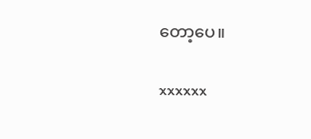တော့ပေ။


xxxxxx